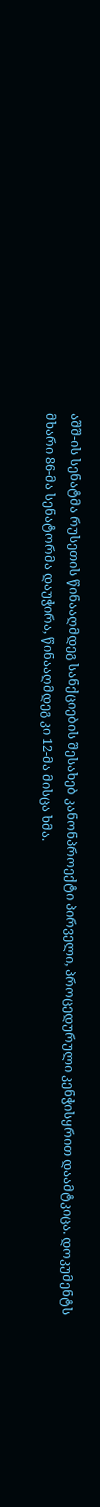აშშ-ის სენატმა რუსეთის წინააღმდეგ სანქციების შესახებ კანონპროექტი პირველი, პროცედურული კენჭისყრით დაამტკიცა. დოკუმენტს მხარი 86-მა სენატორმა დაუჭირა, წინააღმდეგ კი 12-მა მისცა ხმა.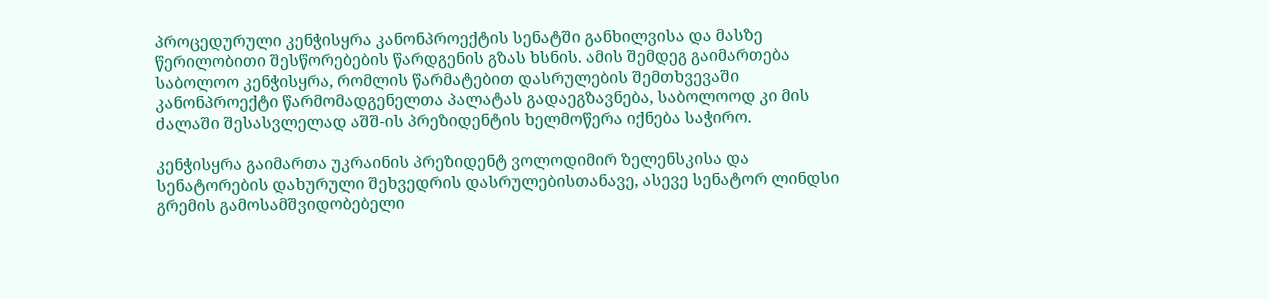პროცედურული კენჭისყრა კანონპროექტის სენატში განხილვისა და მასზე წერილობითი შესწორებების წარდგენის გზას ხსნის. ამის შემდეგ გაიმართება საბოლოო კენჭისყრა, რომლის წარმატებით დასრულების შემთხვევაში კანონპროექტი წარმომადგენელთა პალატას გადაეგზავნება, საბოლოოდ კი მის ძალაში შესასვლელად აშშ-ის პრეზიდენტის ხელმოწერა იქნება საჭირო.

კენჭისყრა გაიმართა უკრაინის პრეზიდენტ ვოლოდიმირ ზელენსკისა და სენატორების დახურული შეხვედრის დასრულებისთანავე, ასევე სენატორ ლინდსი გრემის გამოსამშვიდობებელი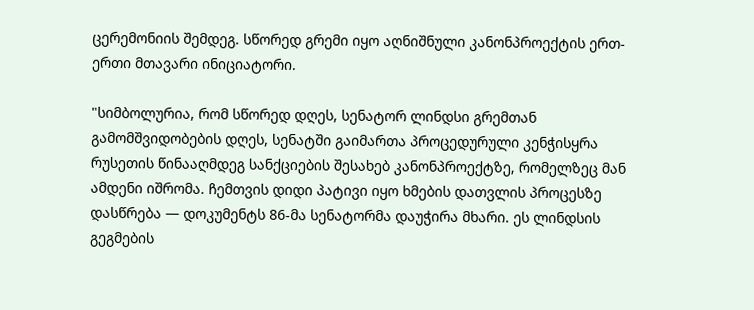ცერემონიის შემდეგ. სწორედ გრემი იყო აღნიშნული კანონპროექტის ერთ-ერთი მთავარი ინიციატორი.

"სიმბოლურია, რომ სწორედ დღეს, სენატორ ლინდსი გრემთან გამომშვიდობების დღეს, სენატში გაიმართა პროცედურული კენჭისყრა რუსეთის წინააღმდეგ სანქციების შესახებ კანონპროექტზე, რომელზეც მან ამდენი იშრომა. ჩემთვის დიდი პატივი იყო ხმების დათვლის პროცესზე დასწრება — დოკუმენტს 86-მა სენატორმა დაუჭირა მხარი. ეს ლინდსის გეგმების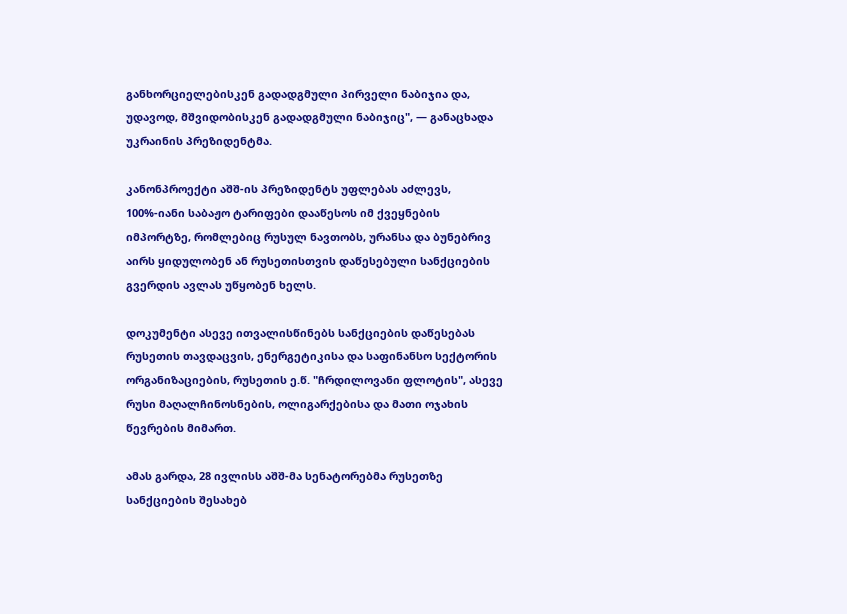განხორციელებისკენ გადადგმული პირველი ნაბიჯია და, უდავოდ, მშვიდობისკენ გადადგმული ნაბიჯიც", — განაცხადა უკრაინის პრეზიდენტმა.

კანონპროექტი აშშ-ის პრეზიდენტს უფლებას აძლევს, 100%-იანი საბაჟო ტარიფები დააწესოს იმ ქვეყნების იმპორტზე, რომლებიც რუსულ ნავთობს, ურანსა და ბუნებრივ აირს ყიდულობენ ან რუსეთისთვის დაწესებული სანქციების გვერდის ავლას უწყობენ ხელს.

დოკუმენტი ასევე ითვალისწინებს სანქციების დაწესებას რუსეთის თავდაცვის, ენერგეტიკისა და საფინანსო სექტორის ორგანიზაციების, რუსეთის ე.წ. "ჩრდილოვანი ფლოტის", ასევე რუსი მაღალჩინოსნების, ოლიგარქებისა და მათი ოჯახის წევრების მიმართ.

ამას გარდა, 28 ივლისს აშშ-მა სენატორებმა რუსეთზე სანქციების შესახებ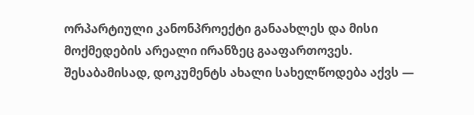ორპარტიული კანონპროექტი განაახლეს და მისი მოქმედების არეალი ირანზეც გააფართოვეს. შესაბამისად, დოკუმენტს ახალი სახელწოდება აქვს —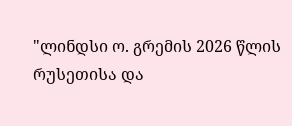"ლინდსი ო. გრემის 2026 წლის რუსეთისა და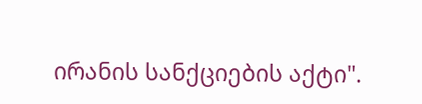ირანის სანქციების აქტი".